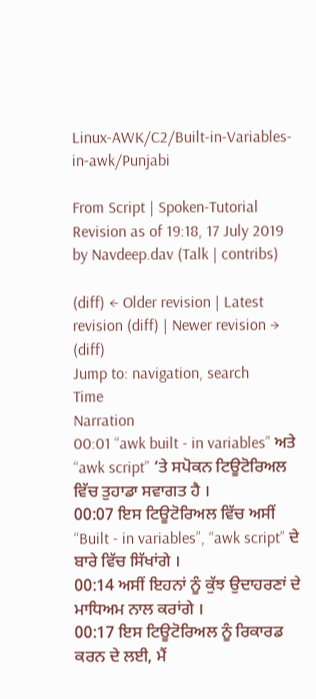Linux-AWK/C2/Built-in-Variables-in-awk/Punjabi

From Script | Spoken-Tutorial
Revision as of 19:18, 17 July 2019 by Navdeep.dav (Talk | contribs)

(diff) ← Older revision | Latest revision (diff) | Newer revision → (diff)
Jump to: navigation, search
Time
Narration
00:01 “awk built - in variables” ਅਤੇ “awk script” ‘ਤੇ ਸਪੋਕਨ ਟਿਊਟੋਰਿਅਲ ਵਿੱਚ ਤੁਹਾਡਾ ਸਵਾਗਤ ਹੈ ।
00:07 ਇਸ ਟਿਊਟੋਰਿਅਲ ਵਿੱਚ ਅਸੀਂ “Built - in variables”, “awk script” ਦੇ ਬਾਰੇ ਵਿੱਚ ਸਿੱਖਾਂਗੇ ।
00:14 ਅਸੀਂ ਇਹਨਾਂ ਨੂੰ ਕੁੱਝ ਉਦਾਹਰਣਾਂ ਦੇ ਮਾਧਿਅਮ ਨਾਲ ਕਰਾਂਗੇ ।
00:17 ਇਸ ਟਿਊਟੋਰਿਅਲ ਨੂੰ ਰਿਕਾਰਡ ਕਰਨ ਦੇ ਲਈ, ਮੈਂ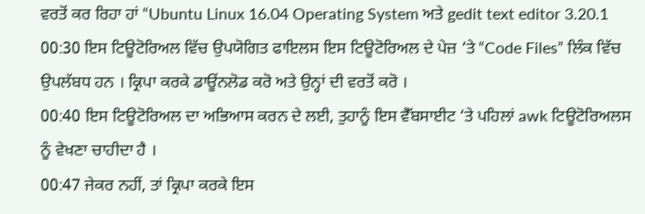ਵਰਤੋਂ ਕਰ ਰਿਹਾ ਹਾਂ “Ubuntu Linux 16.04 Operating System ਅਤੇ gedit text editor 3.20.1
00:30 ਇਸ ਟਿਊਟੋਰਿਅਲ ਵਿੱਚ ਉਪਯੋਗਿਤ ਫਾਇਲਸ ਇਸ ਟਿਊਟੋਰਿਅਲ ਦੇ ਪੇਜ਼ ‘ਤੇ “Code Files” ਲਿੰਕ ਵਿੱਚ ਉਪਲੱਬਧ ਹਨ । ਕ੍ਰਿਪਾ ਕਰਕੇ ਡਾਊਂਨਲੋਡ ਕਰੋ ਅਤੇ ਉਨ੍ਹਾਂ ਦੀ ਵਰਤੋਂ ਕਰੋ ।
00:40 ਇਸ ਟਿਊਟੋਰਿਅਲ ਦਾ ਅਭਿਆਸ ਕਰਨ ਦੇ ਲਈ, ਤੁਹਾਨੂੰ ਇਸ ਵੈੱਬਸਾਈਟ ‘ਤੇ ਪਹਿਲਾਂ awk ਟਿਊਟੋਰਿਅਲਸ ਨੂੰ ਵੇਖਣਾ ਚਾਹੀਦਾ ਹੈ ।
00:47 ਜੇਕਰ ਨਹੀਂ, ਤਾਂ ਕ੍ਰਿਪਾ ਕਰਕੇ ਇਸ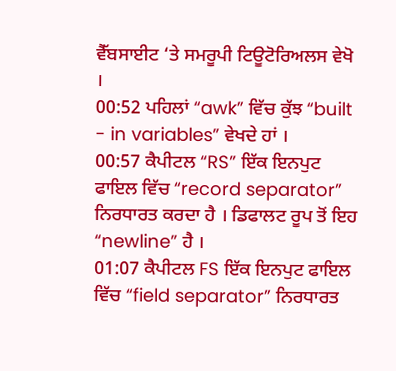ਵੈੱਬਸਾਈਟ ‘ਤੇ ਸਮਰੂਪੀ ਟਿਊਟੋਰਿਅਲਸ ਵੇਖੋ ।
00:52 ਪਹਿਲਾਂ “awk” ਵਿੱਚ ਕੁੱਝ “built - in variables” ਵੇਖਦੇ ਹਾਂ ।
00:57 ਕੈਪੀਟਲ “RS” ਇੱਕ ਇਨਪੁਟ ਫਾਇਲ ਵਿੱਚ “record separator” ਨਿਰਧਾਰਤ ਕਰਦਾ ਹੈ । ਡਿਫਾਲਟ ਰੂਪ ਤੋਂ ਇਹ “newline” ਹੈ ।
01:07 ਕੈਪੀਟਲ FS ਇੱਕ ਇਨਪੁਟ ਫਾਇਲ ਵਿੱਚ “field separator” ਨਿਰਧਾਰਤ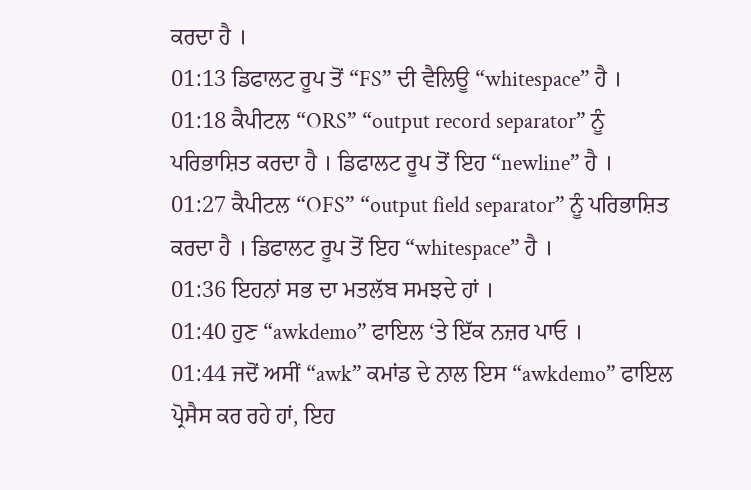ਕਰਦਾ ਹੈ ।
01:13 ਡਿਫਾਲਟ ਰੂਪ ਤੋਂ “FS” ਦੀ ਵੈਲਿਊ “whitespace” ਹੈ ।
01:18 ਕੈਪੀਟਲ “ORS” “output record separator” ਨੂੰ ਪਰਿਭਾਸ਼ਿਤ ਕਰਦਾ ਹੈ । ਡਿਫਾਲਟ ਰੂਪ ਤੋਂ ਇਹ “newline” ਹੈ ।
01:27 ਕੈਪੀਟਲ “OFS” “output field separator” ਨੂੰ ਪਰਿਭਾਸ਼ਿਤ ਕਰਦਾ ਹੈ । ਡਿਫਾਲਟ ਰੂਪ ਤੋਂ ਇਹ “whitespace” ਹੈ ।
01:36 ਇਹਨਾਂ ਸਭ ਦਾ ਮਤਲੱਬ ਸਮਝਦੇ ਹਾਂ ।
01:40 ਹੁਣ “awkdemo” ਫਾਇਲ ‘ਤੇ ਇੱਕ ਨਜ਼ਰ ਪਾਓ ।
01:44 ਜਦੋਂ ਅਸੀਂ “awk” ਕਮਾਂਡ ਦੇ ਨਾਲ ਇਸ “awkdemo” ਫਾਇਲ ਪ੍ਰੋਸੈਸ ਕਰ ਰਹੇ ਹਾਂ, ਇਹ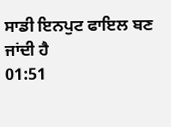ਸਾਡੀ ਇਨਪੁਟ ਫਾਇਲ ਬਣ ਜਾਂਦੀ ਹੈ
01:51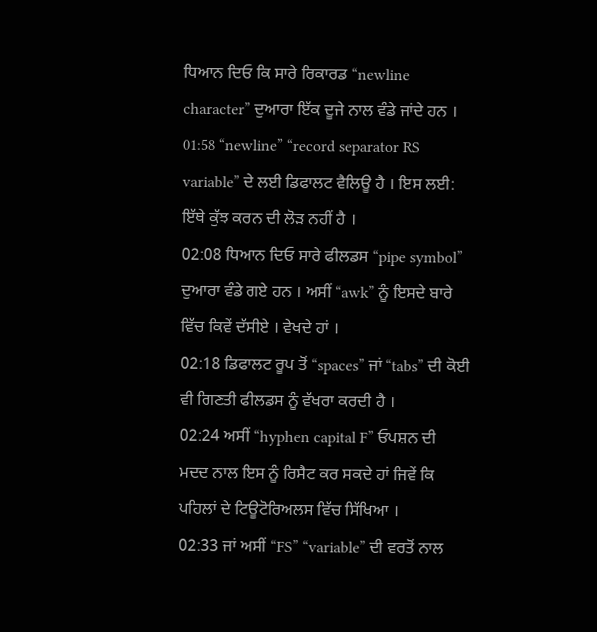ਧਿਆਨ ਦਿਓ ਕਿ ਸਾਰੇ ਰਿਕਾਰਡ “newline character” ਦੁਆਰਾ ਇੱਕ ਦੂਜੇ ਨਾਲ ਵੰਡੇ ਜਾਂਦੇ ਹਨ ।
01:58 “newline” “record separator RS variable” ਦੇ ਲਈ ਡਿਫਾਲਟ ਵੈਲਿਊ ਹੈ । ਇਸ ਲਈ: ਇੱਥੇ ਕੁੱਝ ਕਰਨ ਦੀ ਲੋੜ ਨਹੀਂ ਹੈ ।
02:08 ਧਿਆਨ ਦਿਓ ਸਾਰੇ ਫੀਲਡਸ “pipe symbol” ਦੁਆਰਾ ਵੰਡੇ ਗਏ ਹਨ । ਅਸੀਂ “awk” ਨੂੰ ਇਸਦੇ ਬਾਰੇ ਵਿੱਚ ਕਿਵੇਂ ਦੱਸੀਏ । ਵੇਖਦੇ ਹਾਂ ।
02:18 ਡਿਫਾਲਟ ਰੂਪ ਤੋਂ “spaces” ਜਾਂ “tabs” ਦੀ ਕੋਈ ਵੀ ਗਿਣਤੀ ਫੀਲਡਸ ਨੂੰ ਵੱਖਰਾ ਕਰਦੀ ਹੈ ।
02:24 ਅਸੀਂ “hyphen capital F” ਓਪਸ਼ਨ ਦੀ ਮਦਦ ਨਾਲ ਇਸ ਨੂੰ ਰਿਸੈਟ ਕਰ ਸਕਦੇ ਹਾਂ ਜਿਵੇਂ ਕਿ ਪਹਿਲਾਂ ਦੇ ਟਿਊਟੋਰਿਅਲਸ ਵਿੱਚ ਸਿੱਖਿਆ ।
02:33 ਜਾਂ ਅਸੀਂ “FS” “variable” ਦੀ ਵਰਤੋਂ ਨਾਲ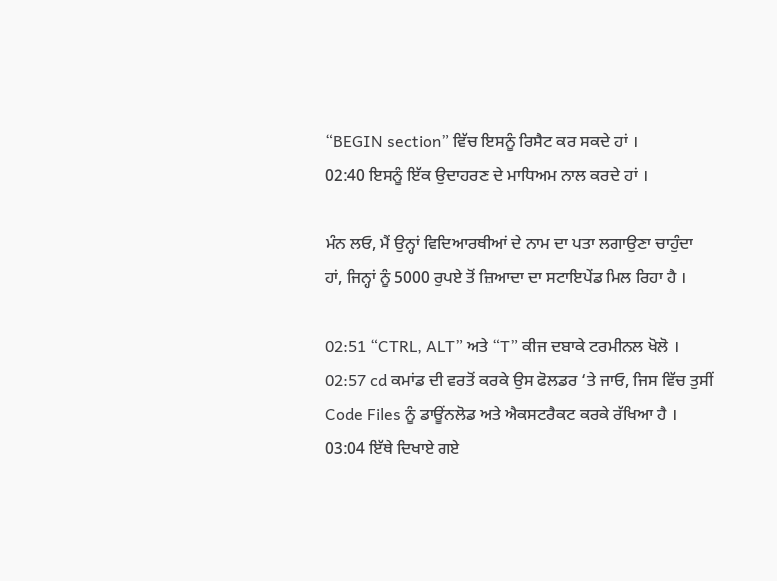“BEGIN section” ਵਿੱਚ ਇਸਨੂੰ ਰਿਸੈਟ ਕਰ ਸਕਦੇ ਹਾਂ ।
02:40 ਇਸਨੂੰ ਇੱਕ ਉਦਾਹਰਣ ਦੇ ਮਾਧਿਅਮ ਨਾਲ ਕਰਦੇ ਹਾਂ ।

ਮੰਨ ਲਓ, ਮੈਂ ਉਨ੍ਹਾਂ ਵਿਦਿਆਰਥੀਆਂ ਦੇ ਨਾਮ ਦਾ ਪਤਾ ਲਗਾਉਣਾ ਚਾਹੁੰਦਾ ਹਾਂ, ਜਿਨ੍ਹਾਂ ਨੂੰ 5000 ਰੁਪਏ ਤੋਂ ਜ਼ਿਆਦਾ ਦਾ ਸਟਾਇਪੇਂਡ ਮਿਲ ਰਿਹਾ ਹੈ ।

02:51 “CTRL, ALT” ਅਤੇ “T” ਕੀਜ ਦਬਾਕੇ ਟਰਮੀਨਲ ਖੋਲੋ ।
02:57 cd ਕਮਾਂਡ ਦੀ ਵਰਤੋਂ ਕਰਕੇ ਉਸ ਫੋਲਡਰ ‘ਤੇ ਜਾਓ, ਜਿਸ ਵਿੱਚ ਤੁਸੀਂ Code Files ਨੂੰ ਡਾਊਂਨਲੋਡ ਅਤੇ ਐਕਸਟਰੈਕਟ ਕਰਕੇ ਰੱਖਿਆ ਹੈ ।
03:04 ਇੱਥੇ ਦਿਖਾਏ ਗਏ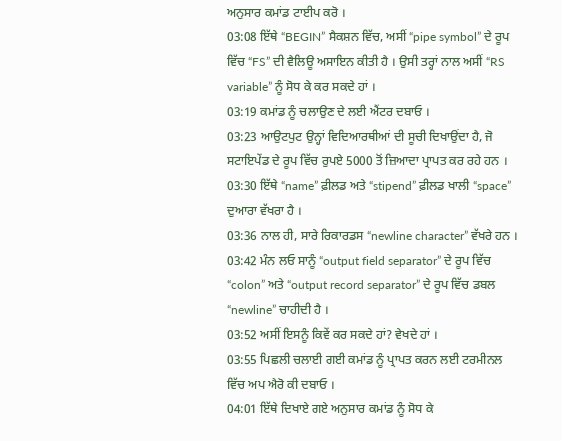ਅਨੁਸਾਰ ਕਮਾਂਡ ਟਾਈਪ ਕਰੋ ।
03:08 ਇੱਥੇ “BEGIN” ਸੈਕਸ਼ਨ ਵਿੱਚ, ਅਸੀਂ “pipe symbol” ਦੇ ਰੂਪ ਵਿੱਚ “FS” ਦੀ ਵੈਲਿਊ ਅਸਾਇਨ ਕੀਤੀ ਹੈ । ਉਸੀ ਤਰ੍ਹਾਂ ਨਾਲ ਅਸੀਂ “RS variable” ਨੂੰ ਸੋਧ ਕੇ ਕਰ ਸਕਦੇ ਹਾਂ ।
03:19 ਕਮਾਂਡ ਨੂੰ ਚਲਾਉਣ ਦੇ ਲਈ ਐਂਟਰ ਦਬਾਓ ।
03:23 ਆਉਟਪੁਟ ਉਨ੍ਹਾਂ ਵਿਦਿਆਰਥੀਆਂ ਦੀ ਸੂਚੀ ਦਿਖਾਉਂਦਾ ਹੈ, ਜੋ ਸਟਾਇਪੇਂਡ ਦੇ ਰੂਪ ਵਿੱਚ ਰੁਪਏ 5000 ਤੋਂ ਜ਼ਿਆਦਾ ਪ੍ਰਾਪਤ ਕਰ ਰਹੇ ਹਨ ।
03:30 ਇੱਥੇ “name” ਫ਼ੀਲਡ ਅਤੇ “stipend” ਫ਼ੀਲਡ ਖਾਲੀ “space” ਦੁਆਰਾ ਵੱਖਰਾ ਹੈ ।
03:36 ਨਾਲ ਹੀ, ਸਾਰੇ ਰਿਕਾਰਡਸ “newline character” ਵੱਖਰੇ ਹਨ ।
03:42 ਮੰਨ ਲਓ ਸਾਨੂੰ “output field separator” ਦੇ ਰੂਪ ਵਿੱਚ “colon” ਅਤੇ “output record separator” ਦੇ ਰੂਪ ਵਿੱਚ ਡਬਲ “newline” ਚਾਹੀਦੀ ਹੈ ।
03:52 ਅਸੀਂ ਇਸਨੂੰ ਕਿਵੇਂ ਕਰ ਸਕਦੇ ਹਾਂ? ਵੇਖਦੇ ਹਾਂ ।
03:55 ਪਿਛਲੀ ਚਲਾਈ ਗਈ ਕਮਾਂਡ ਨੂੰ ਪ੍ਰਾਪਤ ਕਰਨ ਲਈ ਟਰਮੀਨਲ ਵਿੱਚ ਅਪ ਐਰੋ ਕੀ ਦਬਾਓ ।
04:01 ਇੱਥੇ ਦਿਖਾਏ ਗਏ ਅਨੁਸਾਰ ਕਮਾਂਡ ਨੂੰ ਸੋਧ ਕੇ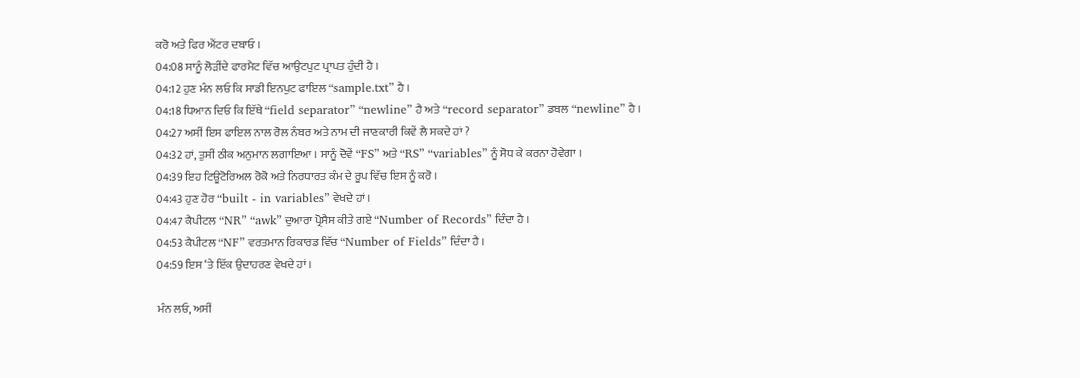ਕਰੋ ਅਤੇ ਫਿਰ ਐਂਟਰ ਦਬਾਓ ।
04:08 ਸਾਨੂੰ ਲੋੜੀਂਦੇ ਫਾਰਮੈਟ ਵਿੱਚ ਆਉਟਪੁਟ ਪ੍ਰਾਪਤ ਹੁੰਦੀ ਹੈ ।
04:12 ਹੁਣ ਮੰਨ ਲਓ ਕਿ ਸਾਡੀ ਇਨਪੁਟ ਫਾਇਲ “sample.txt” ਹੈ ।
04:18 ਧਿਆਨ ਦਿਓ ਕਿ ਇੱਥੇ “field separator” “newline” ਹੈ ਅਤੇ “record separator” ਡਬਲ “newline” ਹੈ ।
04:27 ਅਸੀਂ ਇਸ ਫਾਇਲ ਨਾਲ ਰੋਲ ਨੰਬਰ ਅਤੇ ਨਾਮ ਦੀ ਜਾਣਕਾਰੀ ਕਿਵੇਂ ਲੈ ਸਕਦੇ ਹਾਂ ?
04:32 ਹਾਂ, ਤੁਸੀਂ ਠੀਕ ਅਨੁਮਾਨ ਲਗਾਇਆ । ਸਾਨੂੰ ਦੋਵੇਂ “FS” ਅਤੇ “RS” “variables” ਨੂੰ ਸੋਧ ਕੇ ਕਰਨਾ ਹੋਵੇਗਾ ।
04:39 ਇਹ ਟਿਊਟੋਰਿਅਲ ਰੋਕੋ ਅਤੇ ਨਿਰਧਾਰਤ ਕੰਮ ਦੇ ਰੂਪ ਵਿੱਚ ਇਸ ਨੂੰ ਕਰੋ ।
04:43 ਹੁਣ ਹੋਰ “built - in variables” ਵੇਖਦੇ ਹਾਂ ।
04:47 ਕੈਪੀਟਲ “NR” “awk” ਦੁਆਰਾ ਪ੍ਰੋਸੈਸ ਕੀਤੇ ਗਏ “Number of Records” ਦਿੰਦਾ ਹੈ ।
04:53 ਕੈਪੀਟਲ “NF” ਵਰਤਮਾਨ ਰਿਕਾਰਡ ਵਿੱਚ “Number of Fields” ਦਿੰਦਾ ਹੈ ।
04:59 ਇਸ ‘ਤੇ ਇੱਕ ਉਦਾਹਰਣ ਵੇਖਦੇ ਹਾਂ ।

ਮੰਨ ਲਓ, ਅਸੀਂ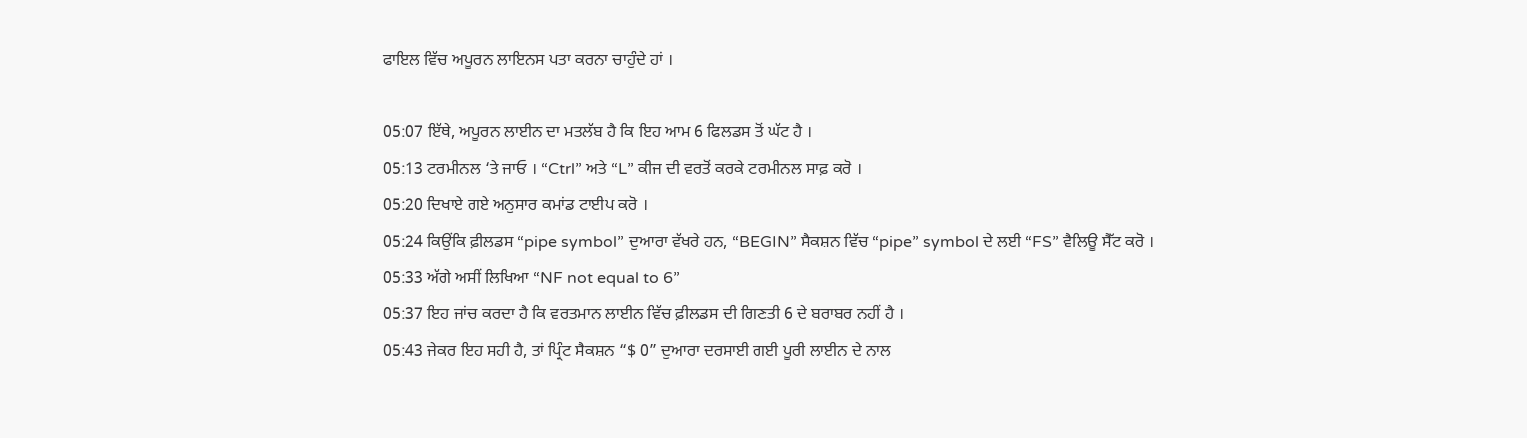ਫਾਇਲ ਵਿੱਚ ਅਪੂਰਨ ਲਾਇਨਸ ਪਤਾ ਕਰਨਾ ਚਾਹੁੰਦੇ ਹਾਂ ।

05:07 ਇੱਥੇ, ਅਪੂਰਨ ਲਾਈਨ ਦਾ ਮਤਲੱਬ ਹੈ ਕਿ ਇਹ ਆਮ 6 ਫਿਲਡਸ ਤੋਂ ਘੱਟ ਹੈ ।
05:13 ਟਰਮੀਨਲ ‘ਤੇ ਜਾਓ । “Ctrl” ਅਤੇ “L” ਕੀਜ ਦੀ ਵਰਤੋਂ ਕਰਕੇ ਟਰਮੀਨਲ ਸਾਫ਼ ਕਰੋ ।
05:20 ਦਿਖਾਏ ਗਏ ਅਨੁਸਾਰ ਕਮਾਂਡ ਟਾਈਪ ਕਰੋ ।
05:24 ਕਿਉਂਕਿ ਫ਼ੀਲਡਸ “pipe symbol” ਦੁਆਰਾ ਵੱਖਰੇ ਹਨ, “BEGIN” ਸੈਕਸ਼ਨ ਵਿੱਚ “pipe” symbol ਦੇ ਲਈ “FS” ਵੈਲਿਊ ਸੈੱਟ ਕਰੋ ।
05:33 ਅੱਗੇ ਅਸੀਂ ਲਿਖਿਆ “NF not equal to 6”
05:37 ਇਹ ਜਾਂਚ ਕਰਦਾ ਹੈ ਕਿ ਵਰਤਮਾਨ ਲਾਈਨ ਵਿੱਚ ਫ਼ੀਲਡਸ ਦੀ ਗਿਣਤੀ 6 ਦੇ ਬਰਾਬਰ ਨਹੀਂ ਹੈ ।
05:43 ਜੇਕਰ ਇਹ ਸਹੀ ਹੈ, ਤਾਂ ਪ੍ਰਿੰਟ ਸੈਕਸ਼ਨ “$ 0” ਦੁਆਰਾ ਦਰਸਾਈ ਗਈ ਪੂਰੀ ਲਾਈਨ ਦੇ ਨਾਲ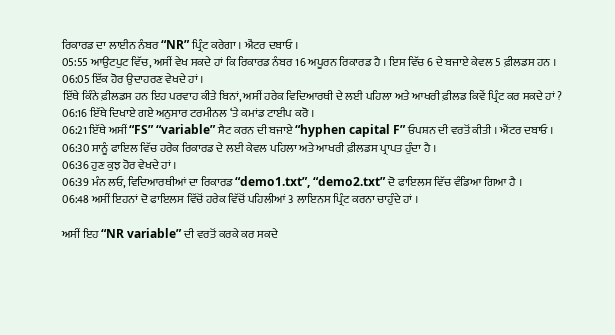ਰਿਕਾਰਡ ਦਾ ਲਾਈਨ ਨੰਬਰ “NR” ਪ੍ਰਿੰਟ ਕਰੇਗਾ । ਐਂਟਰ ਦਬਾਓ ।
05:55 ਆਉਟਪੁਟ ਵਿੱਚ, ਅਸੀਂ ਵੇਖ ਸਕਦੇ ਹਾਂ ਕਿ ਰਿਕਾਰਡ ਨੰਬਰ 16 ਅਪੂਰਨ ਰਿਕਾਰਡ ਹੈ । ਇਸ ਵਿੱਚ 6 ਦੇ ਬਜਾਏ ਕੇਵਲ 5 ਫ਼ੀਲਡਸ ਹਨ ।
06:05 ਇੱਕ ਹੋਰ ਉਦਾਹਰਣ ਵੇਖਦੇ ਹਾਂ ।
ਇੱਥੇ ਕਿੰਨੇ ਫ਼ੀਲਡਸ ਹਨ ਇਹ ਪਰਵਾਹ ਕੀਤੇ ਬਿਨਾਂ, ਅਸੀਂ ਹਰੇਕ ਵਿਦਿਆਰਥੀ ਦੇ ਲਈ ਪਹਿਲਾ ਅਤੇ ਆਖਰੀ ਫ਼ੀਲਡ ਕਿਵੇਂ ਪ੍ਰਿੰਟ ਕਰ ਸਕਦੇ ਹਾਂ ?
06:16 ਇੱਥੇ ਦਿਖਾਏ ਗਏ ਅਨੁਸਾਰ ਟਰਮੀਨਲ ‘ਤੇ ਕਮਾਂਡ ਟਾਈਪ ਕਰੋ ।
06:21 ਇੱਥੇ ਅਸੀਂ “FS” “variable” ਸੈਟ ਕਰਨ ਦੀ ਬਜਾਏ “hyphen capital F” ਓਪਸ਼ਨ ਦੀ ਵਰਤੋਂ ਕੀਤੀ । ਐਂਟਰ ਦਬਾਓ ।
06:30 ਸਾਨੂੰ ਫਾਇਲ ਵਿੱਚ ਹਰੇਕ ਰਿਕਾਰਡ ਦੇ ਲਈ ਕੇਵਲ ਪਹਿਲਾ ਅਤੇ ਆਖਰੀ ਫ਼ੀਲਡਸ ਪ੍ਰਾਪਤ ਹੁੰਦਾ ਹੈ ।
06:36 ਹੁਣ ਕੁਝ ਹੋਰ ਵੇਖਦੇ ਹਾਂ ।
06:39 ਮੰਨ ਲਓ, ਵਿਦਿਆਰਥੀਆਂ ਦਾ ਰਿਕਾਰਡ “demo1.txt”, “demo2.txt” ਦੋ ਫਾਇਲਸ ਵਿੱਚ ਵੰਡਿਆ ਗਿਆ ਹੈ ।
06:48 ਅਸੀਂ ਇਹਨਾਂ ਦੋ ਫਾਇਲਸ ਵਿੱਚੋਂ ਹਰੇਕ ਵਿੱਚੋਂ ਪਹਿਲੀਆਂ 3 ਲਾਇਨਸ ਪ੍ਰਿੰਟ ਕਰਨਾ ਚਾਹੁੰਦੇ ਹਾਂ ।

ਅਸੀਂ ਇਹ “NR variable” ਦੀ ਵਰਤੋਂ ਕਰਕੇ ਕਰ ਸਕਦੇ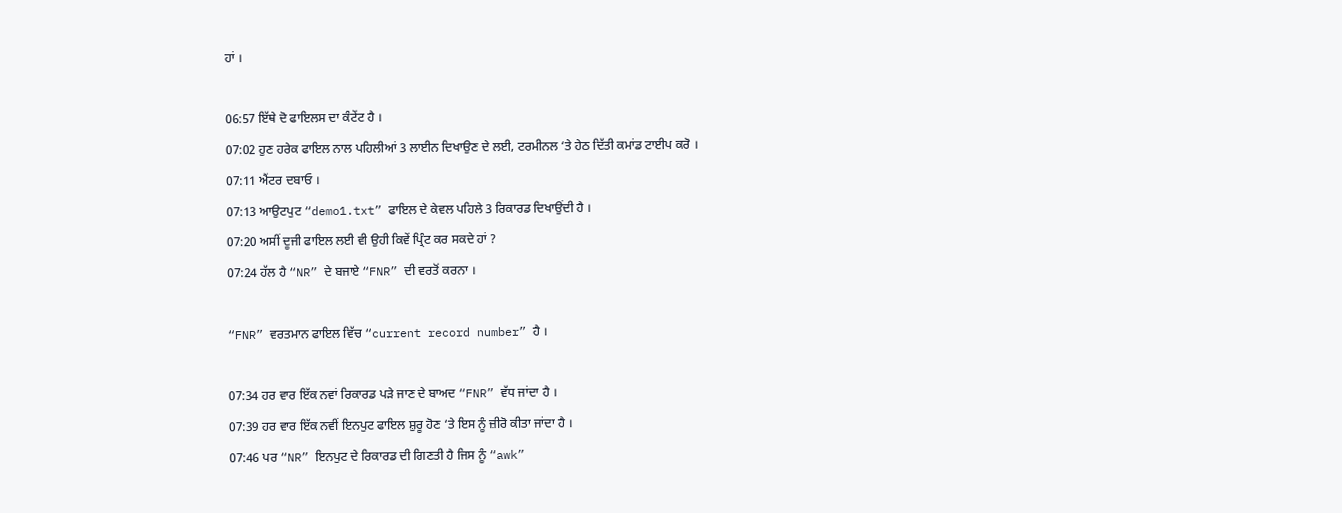ਹਾਂ ।

06:57 ਇੱਥੇ ਦੋ ਫਾਇਲਸ ਦਾ ਕੰਟੇਂਟ ਹੈ ।
07:02 ਹੁਣ ਹਰੇਕ ਫਾਇਲ ਨਾਲ ਪਹਿਲੀਆਂ 3 ਲਾਈਨ ਦਿਖਾਉਣ ਦੇ ਲਈ, ਟਰਮੀਨਲ ‘ਤੇ ਹੇਠ ਦਿੱਤੀ ਕਮਾਂਡ ਟਾਈਪ ਕਰੋ ।
07:11 ਐਂਟਰ ਦਬਾਓ ।
07:13 ਆਉਟਪੁਟ “demo1.txt” ਫਾਇਲ ਦੇ ਕੇਵਲ ਪਹਿਲੇ 3 ਰਿਕਾਰਡ ਦਿਖਾਉਂਦੀ ਹੈ ।
07:20 ਅਸੀਂ ਦੂਜੀ ਫਾਇਲ ਲਈ ਵੀ ਉਹੀ ਕਿਵੇਂ ਪ੍ਰਿੰਟ ਕਰ ਸਕਦੇ ਹਾਂ ?
07:24 ਹੱਲ ਹੈ “NR” ਦੇ ਬਜਾਏ “FNR” ਦੀ ਵਰਤੋਂ ਕਰਨਾ ।

“FNR” ਵਰਤਮਾਨ ਫਾਇਲ ਵਿੱਚ “current record number” ਹੈ ।

07:34 ਹਰ ਵਾਰ ਇੱਕ ਨਵਾਂ ਰਿਕਾਰਡ ਪੜੇ ਜਾਣ ਦੇ ਬਾਅਦ “FNR” ਵੱਧ ਜਾਂਦਾ ਹੈ ।
07:39 ਹਰ ਵਾਰ ਇੱਕ ਨਵੀਂ ਇਨਪੁਟ ਫਾਇਲ ਸ਼ੁਰੂ ਹੋਣ ‘ਤੇ ਇਸ ਨੂੰ ਜ਼ੀਰੋ ਕੀਤਾ ਜਾਂਦਾ ਹੈ ।
07:46 ਪਰ “NR” ਇਨਪੁਟ ਦੇ ਰਿਕਾਰਡ ਦੀ ਗਿਣਤੀ ਹੈ ਜਿਸ ਨੂੰ “awk”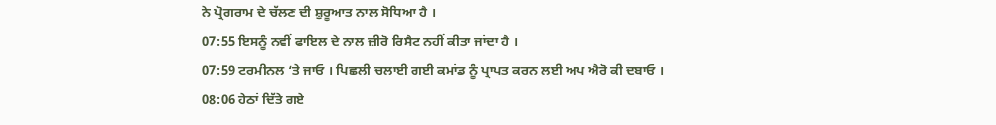ਨੇ ਪ੍ਰੋਗਰਾਮ ਦੇ ਚੱਲਣ ਦੀ ਸ਼ੁਰੂਆਤ ਨਾਲ ਸੋਧਿਆ ਹੈ ।
07:55 ਇਸਨੂੰ ਨਵੀਂ ਫਾਇਲ ਦੇ ਨਾਲ ਜ਼ੀਰੋ ਰਿਸੈਟ ਨਹੀਂ ਕੀਤਾ ਜਾਂਦਾ ਹੈ ।
07:59 ਟਰਮੀਨਲ ‘ਤੇ ਜਾਓ । ਪਿਛਲੀ ਚਲਾਈ ਗਈ ਕਮਾਂਡ ਨੂੰ ਪ੍ਰਾਪਤ ਕਰਨ ਲਈ ਅਪ ਐਰੋ ਕੀ ਦਬਾਓ ।
08:06 ਹੇਠਾਂ ਦਿੱਤੇ ਗਏ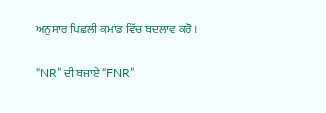ਅਨੁਸਾਰ ਪਿਛਲੀ ਕਮਾਂਡ ਵਿੱਚ ਬਦਲਾਵ ਕਰੋ ।

“NR” ਦੀ ਬਜਾਏ “FNR”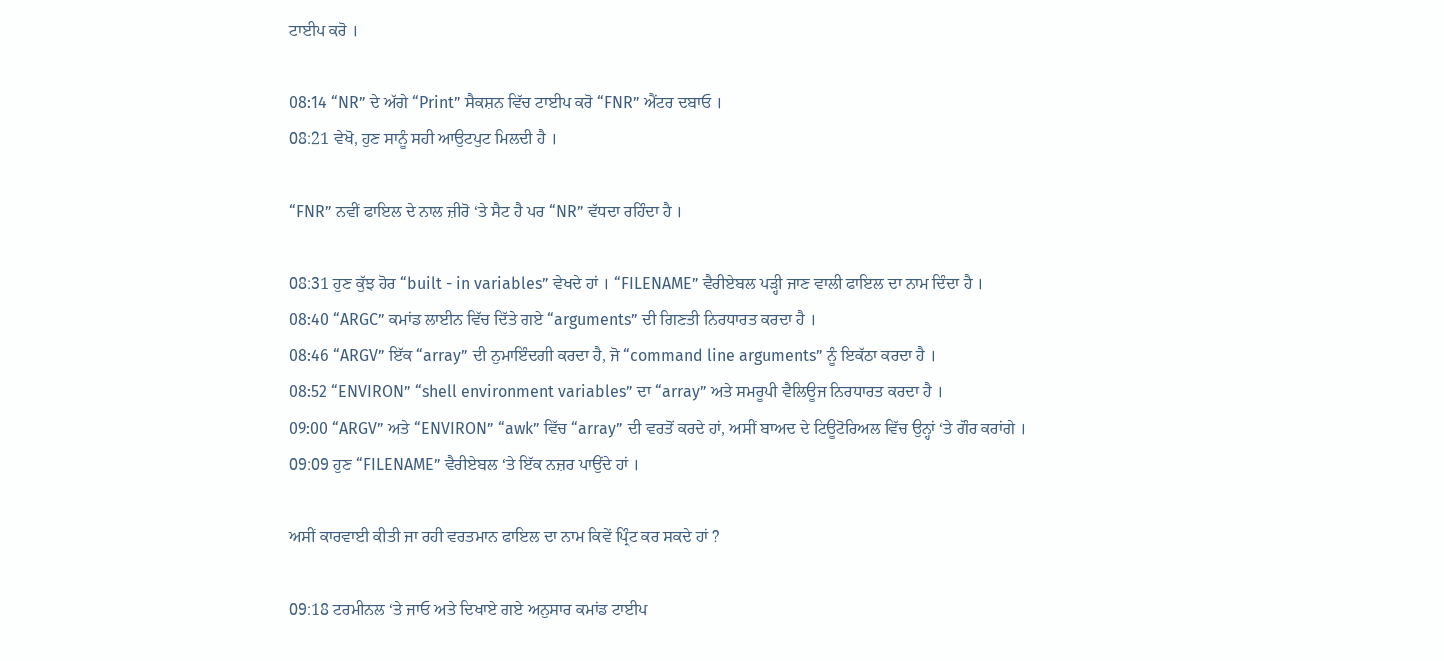ਟਾਈਪ ਕਰੋ ।

08:14 “NR” ਦੇ ਅੱਗੇ “Print” ਸੈਕਸ਼ਨ ਵਿੱਚ ਟਾਈਪ ਕਰੋ “FNR” ਐਂਟਰ ਦਬਾਓ ।
08:21 ਵੇਖੋ, ਹੁਣ ਸਾਨੂੰ ਸਹੀ ਆਉਟਪੁਟ ਮਿਲਦੀ ਹੈ ।

“FNR” ਨਵੀਂ ਫਾਇਲ ਦੇ ਨਾਲ ਜ਼ੀਰੋ ‘ਤੇ ਸੈਟ ਹੈ ਪਰ “NR” ਵੱਧਦਾ ਰਹਿੰਦਾ ਹੈ ।

08:31 ਹੁਣ ਕੁੱਝ ਹੋਰ “built - in variables” ਵੇਖਦੇ ਹਾਂ । “FILENAME” ਵੈਰੀਏਬਲ ਪੜ੍ਹੀ ਜਾਣ ਵਾਲੀ ਫਾਇਲ ਦਾ ਨਾਮ ਦਿੰਦਾ ਹੈ ।
08:40 “ARGC” ਕਮਾਂਡ ਲਾਈਨ ਵਿੱਚ ਦਿੱਤੇ ਗਏ “arguments” ਦੀ ਗਿਣਤੀ ਨਿਰਧਾਰਤ ਕਰਦਾ ਹੈ ।
08:46 “ARGV” ਇੱਕ “array” ਦੀ ਨੁਮਾਇੰਦਗੀ ਕਰਦਾ ਹੈ, ਜੋ “command line arguments” ਨੂੰ ਇਕੱਠਾ ਕਰਦਾ ਹੈ ।
08:52 “ENVIRON” “shell environment variables” ਦਾ “array” ਅਤੇ ਸਮਰੂਪੀ ਵੈਲਿਊਜ ਨਿਰਧਾਰਤ ਕਰਦਾ ਹੈ ।
09:00 “ARGV” ਅਤੇ “ENVIRON” “awk” ਵਿੱਚ “array” ਦੀ ਵਰਤੋਂ ਕਰਦੇ ਹਾਂ, ਅਸੀਂ ਬਾਅਦ ਦੇ ਟਿਊਟੋਰਿਅਲ ਵਿੱਚ ਉਨ੍ਹਾਂ ‘ਤੇ ਗੌਰ ਕਰਾਂਗੇ ।
09:09 ਹੁਣ “FILENAME” ਵੈਰੀਏਬਲ ‘ਤੇ ਇੱਕ ਨਜ਼ਰ ਪਾਉਂਦੇ ਹਾਂ ।

ਅਸੀਂ ਕਾਰਵਾਈ ਕੀਤੀ ਜਾ ਰਹੀ ਵਰਤਮਾਨ ਫਾਇਲ ਦਾ ਨਾਮ ਕਿਵੇਂ ਪ੍ਰਿੰਟ ਕਰ ਸਕਦੇ ਹਾਂ ?

09:18 ਟਰਮੀਨਲ ‘ਤੇ ਜਾਓ ਅਤੇ ਦਿਖਾਏ ਗਏ ਅਨੁਸਾਰ ਕਮਾਂਡ ਟਾਈਪ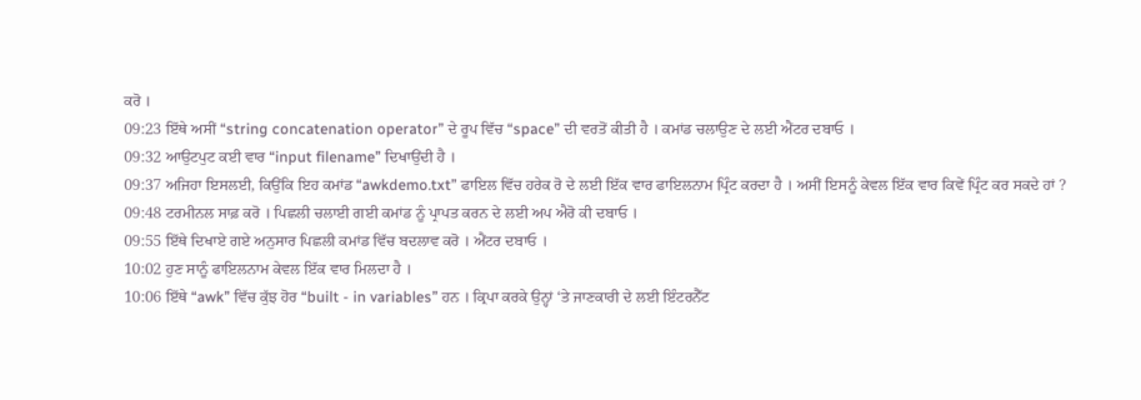ਕਰੋ ।
09:23 ਇੱਥੇ ਅਸੀਂ “string concatenation operator” ਦੇ ਰੂਪ ਵਿੱਚ “space” ਦੀ ਵਰਤੋਂ ਕੀਤੀ ਹੈ । ਕਮਾਂਡ ਚਲਾਉਣ ਦੇ ਲਈ ਐਂਟਰ ਦਬਾਓ ।
09:32 ਆਉਟਪੁਟ ਕਈ ਵਾਰ “input filename” ਦਿਖਾਉਂਦੀ ਹੈ ।
09:37 ਅਜਿਹਾ ਇਸਲਈ, ਕਿਉਂਕਿ ਇਹ ਕਮਾਂਡ “awkdemo.txt” ਫਾਇਲ ਵਿੱਚ ਹਰੇਕ ਰੋ ਦੇ ਲਈ ਇੱਕ ਵਾਰ ਫਾਇਲਨਾਮ ਪ੍ਰਿੰਟ ਕਰਦਾ ਹੈ । ਅਸੀਂ ਇਸਨੂੰ ਕੇਵਲ ਇੱਕ ਵਾਰ ਕਿਵੇਂ ਪ੍ਰਿੰਟ ਕਰ ਸਕਦੇ ਹਾਂ ?
09:48 ਟਰਮੀਨਲ ਸਾਫ਼ ਕਰੋ । ਪਿਛਲੀ ਚਲਾਈ ਗਈ ਕਮਾਂਡ ਨੂੰ ਪ੍ਰਾਪਤ ਕਰਨ ਦੇ ਲਈ ਅਪ ਐਰੋ ਕੀ ਦਬਾਓ ।
09:55 ਇੱਥੇ ਦਿਖਾਏ ਗਏ ਅਨੁਸਾਰ ਪਿਛਲੀ ਕਮਾਂਡ ਵਿੱਚ ਬਦਲਾਵ ਕਰੋ । ਐਂਟਰ ਦਬਾਓ ।
10:02 ਹੁਣ ਸਾਨੂੰ ਫਾਇਲਨਾਮ ਕੇਵਲ ਇੱਕ ਵਾਰ ਮਿਲਦਾ ਹੈ ।
10:06 ਇੱਥੇ “awk” ਵਿੱਚ ਕੁੱਝ ਹੋਰ “built - in variables” ਹਨ । ਕ੍ਰਿਪਾ ਕਰਕੇ ਉਨ੍ਹਾਂ ‘ਤੇ ਜਾਣਕਾਰੀ ਦੇ ਲਈ ਇੰਟਰਨੈੱਟ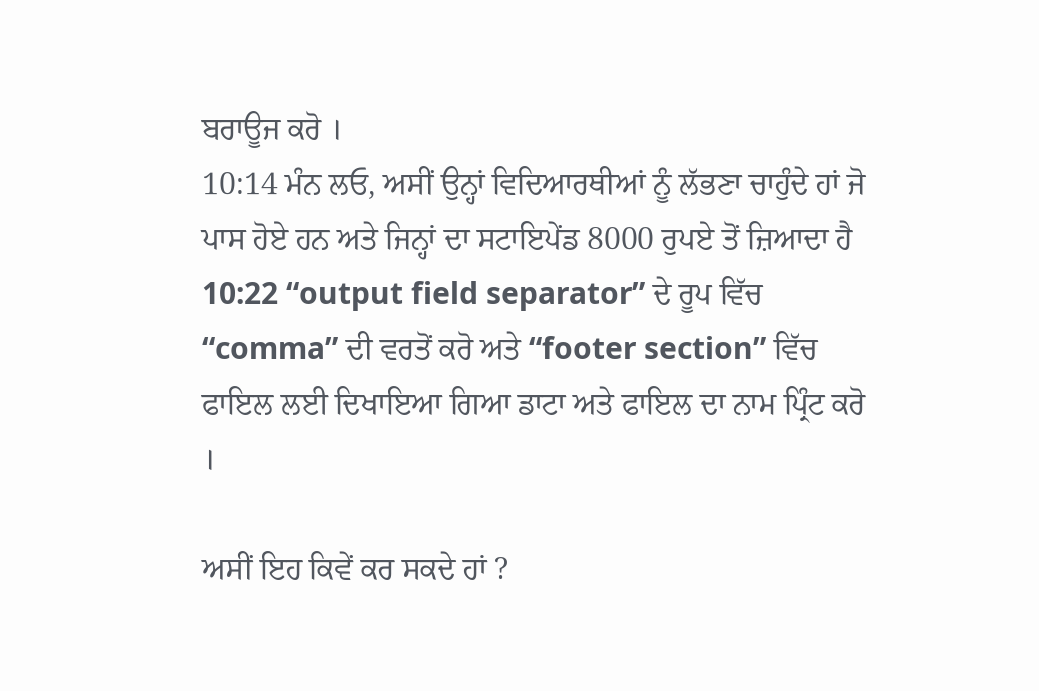ਬਰਾਊਜ ਕਰੋ ।
10:14 ਮੰਨ ਲਓ, ਅਸੀਂ ਉਨ੍ਹਾਂ ਵਿਦਿਆਰਥੀਆਂ ਨੂੰ ਲੱਭਣਾ ਚਾਹੁੰਦੇ ਹਾਂ ਜੋ ਪਾਸ ਹੋਏ ਹਨ ਅਤੇ ਜਿਨ੍ਹਾਂ ਦਾ ਸਟਾਇਪੇਂਡ 8000 ਰੁਪਏ ਤੋਂ ਜ਼ਿਆਦਾ ਹੈ
10:22 “output field separator” ਦੇ ਰੂਪ ਵਿੱਚ “comma” ਦੀ ਵਰਤੋਂ ਕਰੋ ਅਤੇ “footer section” ਵਿੱਚ ਫਾਇਲ ਲਈ ਦਿਖਾਇਆ ਗਿਆ ਡਾਟਾ ਅਤੇ ਫਾਇਲ ਦਾ ਨਾਮ ਪ੍ਰਿੰਟ ਕਰੋ ।

ਅਸੀਂ ਇਹ ਕਿਵੇਂ ਕਰ ਸਕਦੇ ਹਾਂ ?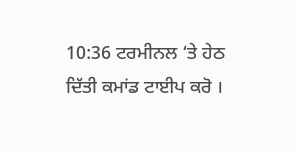10:36 ਟਰਮੀਨਲ ‘ਤੇ ਹੇਠ ਦਿੱਤੀ ਕਮਾਂਡ ਟਾਈਪ ਕਰੋ ।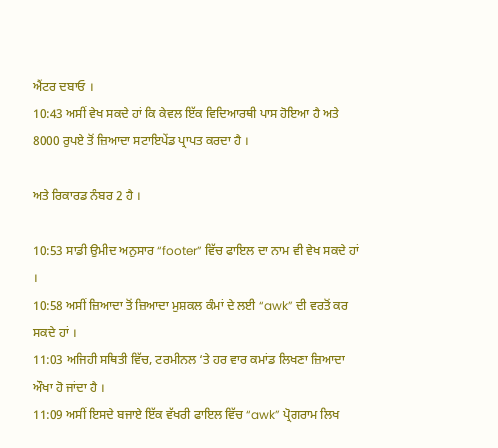ਐਂਟਰ ਦਬਾਓ ।
10:43 ਅਸੀਂ ਵੇਖ ਸਕਦੇ ਹਾਂ ਕਿ ਕੇਵਲ ਇੱਕ ਵਿਦਿਆਰਥੀ ਪਾਸ ਹੋਇਆ ਹੈ ਅਤੇ 8000 ਰੁਪਏ ਤੋਂ ਜ਼ਿਆਦਾ ਸਟਾਇਪੇਂਡ ਪ੍ਰਾਪਤ ਕਰਦਾ ਹੈ ।

ਅਤੇ ਰਿਕਾਰਡ ਨੰਬਰ 2 ਹੈ ।

10:53 ਸਾਡੀ ਉਮੀਦ ਅਨੁਸਾਰ “footer” ਵਿੱਚ ਫਾਇਲ ਦਾ ਨਾਮ ਵੀ ਵੇਖ ਸਕਦੇ ਹਾਂ ।
10:58 ਅਸੀਂ ਜ਼ਿਆਦਾ ਤੋਂ ਜ਼ਿਆਦਾ ਮੁਸ਼ਕਲ ਕੰਮਾਂ ਦੇ ਲਈ “awk” ਦੀ ਵਰਤੋਂ ਕਰ ਸਕਦੇ ਹਾਂ ।
11:03 ਅਜਿਹੀ ਸਥਿਤੀ ਵਿੱਚ, ਟਰਮੀਨਲ ‘ਤੇ ਹਰ ਵਾਰ ਕਮਾਂਡ ਲਿਖਣਾ ਜ਼ਿਆਦਾ ਔਖਾ ਹੋ ਜਾਂਦਾ ਹੈ ।
11:09 ਅਸੀਂ ਇਸਦੇ ਬਜਾਏ ਇੱਕ ਵੱਖਰੀ ਫਾਇਲ ਵਿੱਚ “awk” ਪ੍ਰੋਗਰਾਮ ਲਿਖ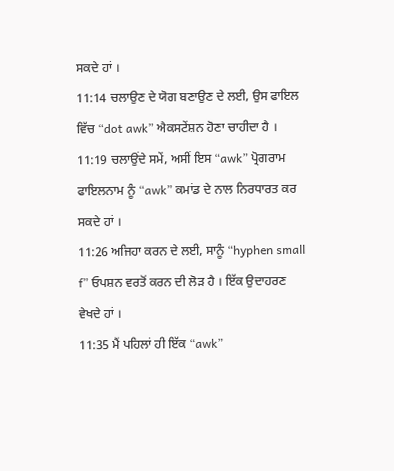ਸਕਦੇ ਹਾਂ ।
11:14 ਚਲਾਉਣ ਦੇ ਯੋਗ ਬਣਾਉਣ ਦੇ ਲਈ, ਉਸ ਫਾਇਲ ਵਿੱਚ “dot awk” ਐਕਸਟੇਂਸ਼ਨ ਹੋਣਾ ਚਾਹੀਦਾ ਹੈ ।
11:19 ਚਲਾਉਂਦੇ ਸਮੇਂ, ਅਸੀਂ ਇਸ “awk” ਪ੍ਰੋਗਰਾਮ ਫਾਇਲਨਾਮ ਨੂੰ “awk” ਕਮਾਂਡ ਦੇ ਨਾਲ ਨਿਰਧਾਰਤ ਕਰ ਸਕਦੇ ਹਾਂ ।
11:26 ਅਜਿਹਾ ਕਰਨ ਦੇ ਲਈ, ਸਾਨੂੰ “hyphen small f” ਓਪਸ਼ਨ ਵਰਤੋਂ ਕਰਨ ਦੀ ਲੋੜ ਹੈ । ਇੱਕ ਉਦਾਹਰਣ ਵੇਖਦੇ ਹਾਂ ।
11:35 ਮੈਂ ਪਹਿਲਾਂ ਹੀ ਇੱਕ “awk”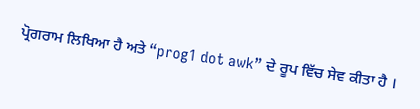ਪ੍ਰੋਗਰਾਮ ਲਿਖਿਆ ਹੈ ਅਤੇ “prog1 dot awk” ਦੇ ਰੂਪ ਵਿੱਚ ਸੇਵ ਕੀਤਾ ਹੈ ।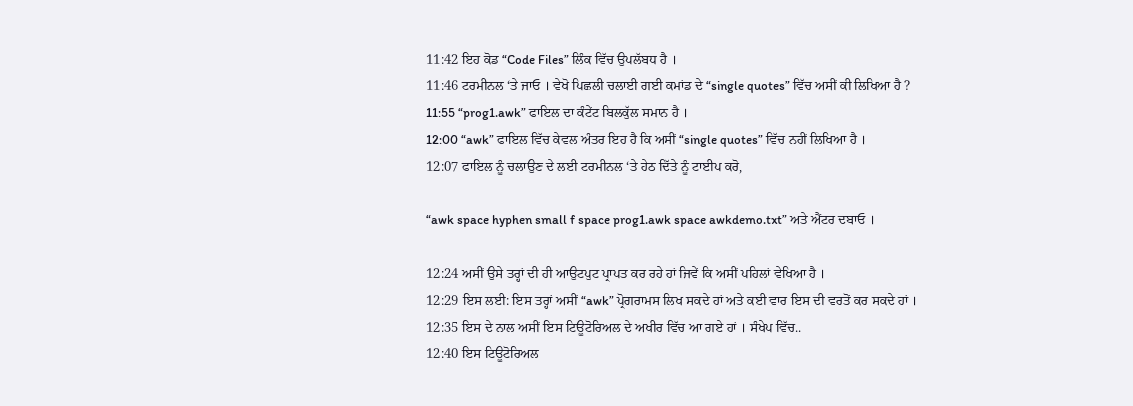11:42 ਇਹ ਕੋਡ “Code Files” ਲਿੰਕ ਵਿੱਚ ਉਪਲੱਬਧ ਹੈ ।
11:46 ਟਰਮੀਨਲ ‘ਤੇ ਜਾਓ । ਵੇਖੋ ਪਿਛਲੀ ਚਲਾਈ ਗਈ ਕਮਾਂਡ ਦੇ “single quotes” ਵਿੱਚ ਅਸੀਂ ਕੀ ਲਿਖਿਆ ਹੈ ?
11:55 “prog1.awk” ਫਾਇਲ ਦਾ ਕੰਟੇਂਟ ਬਿਲਕੁੱਲ ਸਮਾਨ ਹੈ ।
12:00 “awk” ਫਾਇਲ ਵਿੱਚ ਕੇਵਲ ਅੰਤਰ ਇਹ ਹੈ ਕਿ ਅਸੀਂ “single quotes” ਵਿੱਚ ਨਹੀਂ ਲਿਖਿਆ ਹੈ ।
12:07 ਫਾਇਲ ਨੂੰ ਚਲਾਉਣ ਦੇ ਲਈ ਟਰਮੀਨਲ ‘ਤੇ ਹੇਠ ਦਿੱਤੇ ਨੂੰ ਟਾਈਪ ਕਰੋ,

“awk space hyphen small f space prog1.awk space awkdemo.txt” ਅਤੇ ਐਂਟਰ ਦਬਾਓ ।

12:24 ਅਸੀਂ ਉਸੇ ਤਰ੍ਹਾਂ ਦੀ ਹੀ ਆਉਟਪੁਟ ਪ੍ਰਾਪਤ ਕਰ ਰਹੇ ਹਾਂ ਜਿਵੇਂ ਕਿ ਅਸੀਂ ਪਹਿਲਾਂ ਵੇਖਿਆ ਹੈ ।
12:29 ਇਸ ਲਈ: ਇਸ ਤਰ੍ਹਾਂ ਅਸੀਂ “awk” ਪ੍ਰੋਗਰਾਮਸ ਲਿਖ ਸਕਦੇ ਹਾਂ ਅਤੇ ਕਈ ਵਾਰ ਇਸ ਦੀ ਵਰਤੋਂ ਕਰ ਸਕਦੇ ਹਾਂ ।
12:35 ਇਸ ਦੇ ਨਾਲ ਅਸੀਂ ਇਸ ਟਿਊਟੋਰਿਅਲ ਦੇ ਅਖੀਰ ਵਿੱਚ ਆ ਗਏ ਹਾਂ । ਸੰਖੇਪ ਵਿੱਚ..
12:40 ਇਸ ਟਿਊਟੋਰਿਅਲ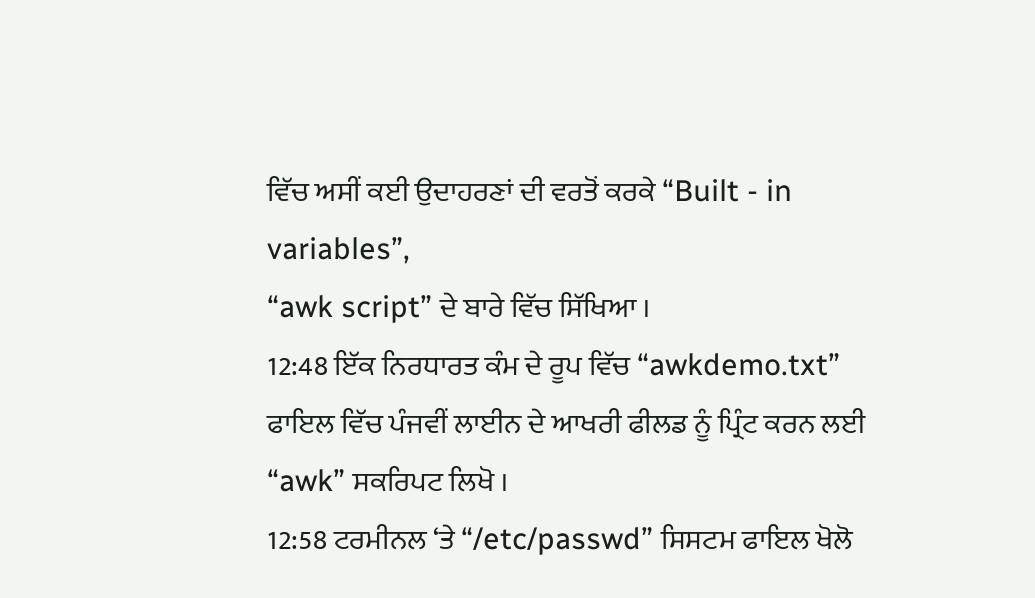ਵਿੱਚ ਅਸੀਂ ਕਈ ਉਦਾਹਰਣਾਂ ਦੀ ਵਰਤੋਂ ਕਰਕੇ “Built - in variables”,
“awk script” ਦੇ ਬਾਰੇ ਵਿੱਚ ਸਿੱਖਿਆ ।
12:48 ਇੱਕ ਨਿਰਧਾਰਤ ਕੰਮ ਦੇ ਰੂਪ ਵਿੱਚ “awkdemo.txt” ਫਾਇਲ ਵਿੱਚ ਪੰਜਵੀਂ ਲਾਈਨ ਦੇ ਆਖਰੀ ਫੀਲਡ ਨੂੰ ਪ੍ਰਿੰਟ ਕਰਨ ਲਈ “awk” ਸਕਰਿਪਟ ਲਿਖੋ ।
12:58 ਟਰਮੀਨਲ ‘ਤੇ “/etc/passwd” ਸਿਸਟਮ ਫਾਇਲ ਖੋਲੋ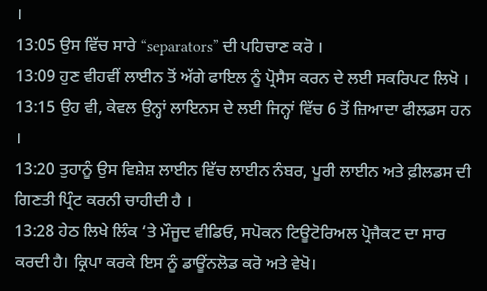।
13:05 ਉਸ ਵਿੱਚ ਸਾਰੇ “separators” ਦੀ ਪਹਿਚਾਣ ਕਰੋ ।
13:09 ਹੁਣ ਵੀਹਵੀਂ ਲਾਈਨ ਤੋਂ ਅੱਗੇ ਫਾਇਲ ਨੂੰ ਪ੍ਰੋਸੈਸ ਕਰਨ ਦੇ ਲਈ ਸਕਰਿਪਟ ਲਿਖੋ ।
13:15 ਉਹ ਵੀ, ਕੇਵਲ ਉਨ੍ਹਾਂ ਲਾਇਨਸ ਦੇ ਲਈ ਜਿਨ੍ਹਾਂ ਵਿੱਚ 6 ਤੋਂ ਜ਼ਿਆਦਾ ਫੀਲਡਸ ਹਨ ।
13:20 ਤੁਹਾਨੂੰ ਉਸ ਵਿਸ਼ੇਸ਼ ਲਾਈਨ ਵਿੱਚ ਲਾਈਨ ਨੰਬਰ, ਪੂਰੀ ਲਾਈਨ ਅਤੇ ਫ਼ੀਲਡਸ ਦੀ ਗਿਣਤੀ ਪ੍ਰਿੰਟ ਕਰਨੀ ਚਾਹੀਦੀ ਹੈ ।
13:28 ਹੇਠ ਲਿਖੇ ਲਿੰਕ ‘ਤੇ ਮੌਜੂਦ ਵੀਡਿਓ, ਸਪੋਕਨ ਟਿਊਟੋਰਿਅਲ ਪ੍ਰੋਜੈਕਟ ਦਾ ਸਾਰ ਕਰਦੀ ਹੈ। ਕ੍ਰਿਪਾ ਕਰਕੇ ਇਸ ਨੂੰ ਡਾਊਂਨਲੋਡ ਕਰੋ ਅਤੇ ਵੇਖੋ।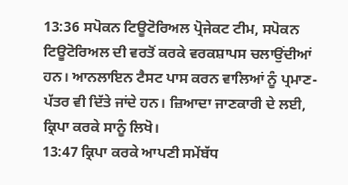13:36 ਸਪੋਕਨ ਟਿਊਟੋਰਿਅਲ ਪ੍ਰੋਜੇਕਟ ਟੀਮ, ਸਪੋਕਨ ਟਿਊਟੋਰਿਅਲ ਦੀ ਵਰਤੋਂ ਕਰਕੇ ਵਰਕਸ਼ਾਪਸ ਚਲਾਉਂਦੀਆਂ ਹਨ। ਆਨਲਾਇਨ ਟੈਸਟ ਪਾਸ ਕਰਨ ਵਾਲਿਆਂ ਨੂੰ ਪ੍ਰਮਾਣ-ਪੱਤਰ ਵੀ ਦਿੱਤੇ ਜਾਂਦੇ ਹਨ। ਜ਼ਿਆਦਾ ਜਾਣਕਾਰੀ ਦੇ ਲਈ, ਕ੍ਰਿਪਾ ਕਰਕੇ ਸਾਨੂੰ ਲਿਖੋ।
13:47 ਕ੍ਰਿਪਾ ਕਰਕੇ ਆਪਣੀ ਸਮੇਂਬੱਧ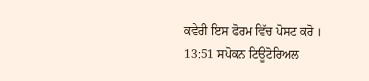ਕਵੇਰੀ ਇਸ ਫੋਰਮ ਵਿੱਚ ਪੋਸਟ ਕਰੋ ।
13:51 ਸਪੋਕਨ ਟਿਊਟੋਰਿਅਲ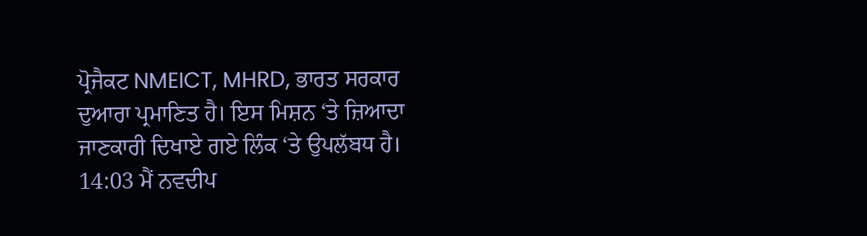ਪ੍ਰੋਜੈਕਟ NMEICT, MHRD, ਭਾਰਤ ਸਰਕਾਰ ਦੁਆਰਾ ਪ੍ਰਮਾਣਿਤ ਹੈ। ਇਸ ਮਿਸ਼ਨ ‘ਤੇ ਜ਼ਿਆਦਾ ਜਾਣਕਾਰੀ ਦਿਖਾਏ ਗਏ ਲਿੰਕ ‘ਤੇ ਉਪਲੱਬਧ ਹੈ।
14:03 ਮੈਂ ਨਵਦੀਪ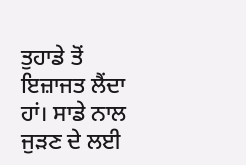ਤੁਹਾਡੇ ਤੋਂ ਇਜ਼ਾਜਤ ਲੈਂਦਾ ਹਾਂ। ਸਾਡੇ ਨਾਲ ਜੁੜਣ ਦੇ ਲਈ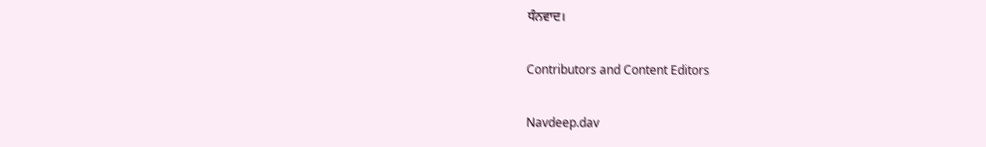ਧੰਨਵਾਦ।

Contributors and Content Editors

Navdeep.dav